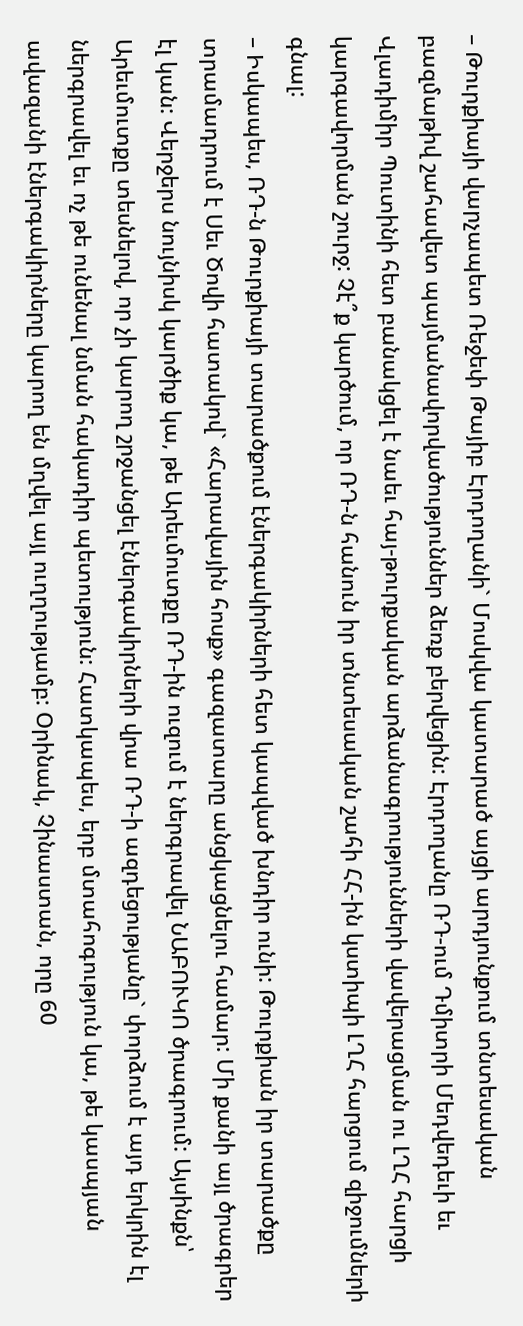– Թուրքիայի վարչապետ Ռեջեփ Թայիբ Էրդողանի` Մոսկվա կատարած այցի արդյունքում տնտեսական բազմաթիվ շահավետ պայմանավորվածություններ ձեռք բերվեցին: Էրդողանը ՌԴ-ում Դմիտրի Մեդվեդեւի եւ Վլադիմիր Պուտինի հետ բանակցել է նաեւ հայ-թուրքական արձանագրությունների վավերացման ու ԼՂՀ հարցի կարգավորման շուրջ: Չէ՞ք կարծում, որ ՌԴ-ն հանուն իր տնտեսական շահի ՀՀ-ին կստիպի ԼՂՀ հարցում զիջումների գնալ:
– Իսկապես, ՌԴ-ն Թուրքիայի տարածքում էներգակիրների հետ կապված խնդիր ունի: Թուրքիան իր տարածքը տրամադրում է Սեւ Ծովի հատակով` «Հարավային հոսք» գազատարը անցկացնելու համար: Մի քանի այլ ծրագրեր էլ կան: Վերջերս նույնիսկ կարծիք կա, թե Արեւմուտքը ՌԴ-ին ուզում է ներգրավել ՆԱԲՈՒԿՈ ծրագրում: Այսինքն՝ Արեւմուտքը տեսնելով, որ չի կարող շրջանցել էներգակիրների վրա ՌԴ-ի ազդեցությանը` փորձում է այդ երկրին էլ ներգրավել եւ ոչ թե ունենալ նման հակադիր պետություն: Հատկապես, երբ մտահոգություն կա, թե կասպյան ավազանի էներգակիրները կարող են մղվել այլ ուղղությամբ: Օրինակ, Չինաստան, որը 60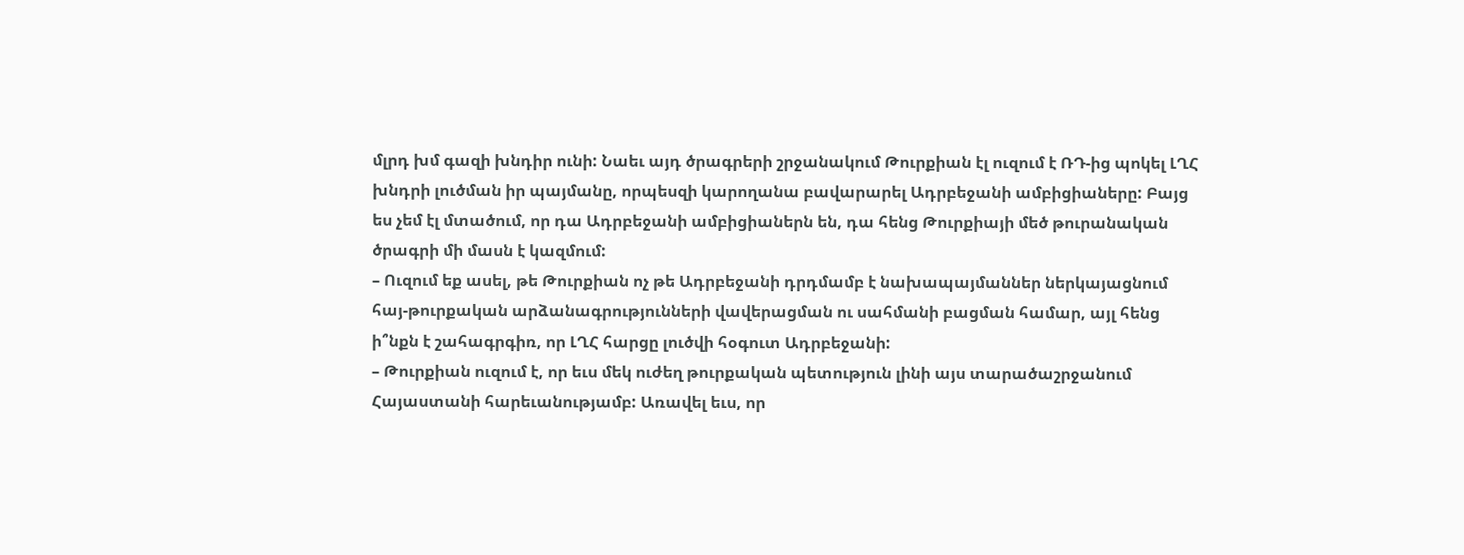մլրդ խմ գազի խնդիր ունի: Նաեւ այդ ծրագրերի շրջանակում Թուրքիան էլ ուզում է ՌԴ-ից պոկել ԼՂՀ խնդրի լուծման իր պայմանը, որպեսզի կարողանա բավարարել Ադրբեջանի ամբիցիաները: Բայց ես չեմ էլ մտածում, որ դա Ադրբեջանի ամբիցիաներն են, դա հենց Թուրքիայի մեծ թուրանական ծրագրի մի մասն է կազմում:
– Ուզում եք ասել, թե Թուրքիան ոչ թե Ադրբեջանի դրդմամբ է նախապայմաններ ներկայացնում հայ-թուրքական արձանագրությունների վավերացման ու սահմանի բացման համար, այլ հենց ի՞նքն է շահագրգիռ, որ ԼՂՀ հարցը լուծվի հօգուտ Ադրբեջանի:
– Թուրքիան ուզում է, որ եւս մեկ ուժեղ թուրքական պետություն լինի այս տարածաշրջանում Հայաստանի հարեւանությամբ: Առավել եւս, որ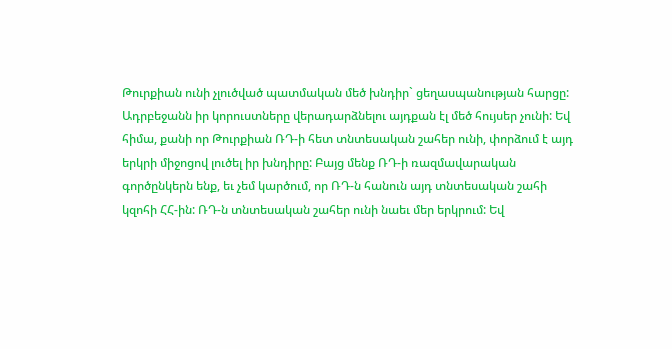Թուրքիան ունի չլուծված պատմական մեծ խնդիր` ցեղասպանության հարցը: Ադրբեջանն իր կորուստները վերադարձնելու այդքան էլ մեծ հույսեր չունի: Եվ հիմա, քանի որ Թուրքիան ՌԴ-ի հետ տնտեսական շահեր ունի, փորձում է այդ երկրի միջոցով լուծել իր խնդիրը: Բայց մենք ՌԴ-ի ռազմավարական գործընկերն ենք, եւ չեմ կարծում, որ ՌԴ-ն հանուն այդ տնտեսական շահի կզոհի ՀՀ-ին: ՌԴ-ն տնտեսական շահեր ունի նաեւ մեր երկրում: Եվ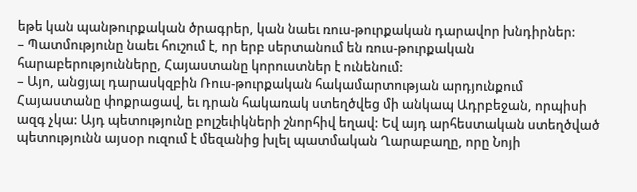եթե կան պանթուրքական ծրագրեր, կան նաեւ ռուս-թուրքական դարավոր խնդիրներ:
– Պատմությունը նաեւ հուշում է, որ երբ սերտանում են ռուս-թուրքական հարաբերությունները, Հայաստանը կորուստներ է ունենում:
– Այո, անցյալ դարասկզբին Ռուս-թուրքական հակամարտության արդյունքում Հայաստանը փոքրացավ, եւ դրան հակառակ ստեղծվեց մի անկապ Ադրբեջան, որպիսի ազգ չկա: Այդ պետությունը բոլշեւիկների շնորհիվ եղավ: Եվ այդ արհեստական ստեղծված պետությունն այսօր ուզում է մեզանից խլել պատմական Ղարաբաղը, որը Նոյի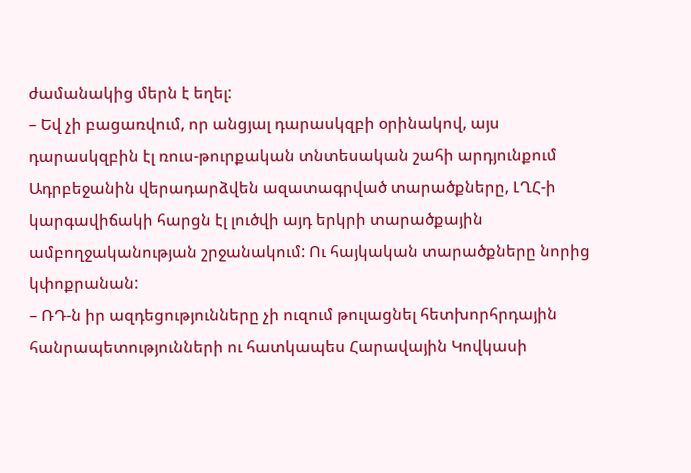ժամանակից մերն է եղել:
– Եվ չի բացառվում, որ անցյալ դարասկզբի օրինակով, այս դարասկզբին էլ ռուս-թուրքական տնտեսական շահի արդյունքում Ադրբեջանին վերադարձվեն ազատագրված տարածքները, ԼՂՀ-ի կարգավիճակի հարցն էլ լուծվի այդ երկրի տարածքային ամբողջականության շրջանակում: Ու հայկական տարածքները նորից կփոքրանան:
– ՌԴ-ն իր ազդեցությունները չի ուզում թուլացնել հետխորհրդային հանրապետությունների ու հատկապես Հարավային Կովկասի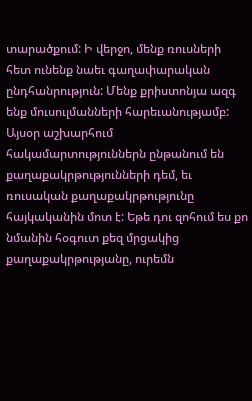տարածքում: Ի վերջո, մենք ռուսների հետ ունենք նաեւ գաղափարական ընդհանրություն: Մենք քրիստոնյա ազգ ենք մուսուլմանների հարեւանությամբ: Այսօր աշխարհում հակամարտություններն ընթանում են քաղաքակրթությունների դեմ, եւ ռուսական քաղաքակրթությունը հայկականին մոտ է: Եթե դու զոհում ես քո նմանին հօգուտ քեզ մրցակից քաղաքակրթությանը, ուրեմն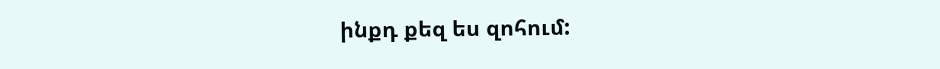ինքդ քեզ ես զոհում: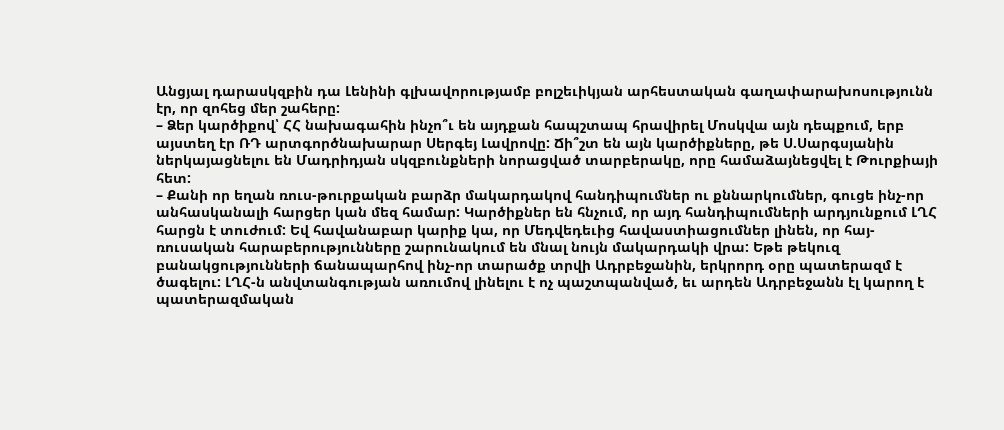Անցյալ դարասկզբին դա Լենինի գլխավորությամբ բոլշեւիկյան արհեստական գաղափարախոսությունն էր, որ զոհեց մեր շահերը:
– Ձեր կարծիքով՝ ՀՀ նախագահին ինչո՞ւ են այդքան հապշտապ հրավիրել Մոսկվա այն դեպքում, երբ այստեղ էր ՌԴ արտգործնախարար Սերգեյ Լավրովը: Ճի՞շտ են այն կարծիքները, թե Ս.Սարգսյանին ներկայացնելու են Մադրիդյան սկզբունքների նորացված տարբերակը, որը համաձայնեցվել է Թուրքիայի հետ:
– Քանի որ եղան ռուս-թուրքական բարձր մակարդակով հանդիպումներ ու քննարկումներ, գուցե ինչ-որ անհասկանալի հարցեր կան մեզ համար: Կարծիքներ են հնչում, որ այդ հանդիպումների արդյունքում ԼՂՀ հարցն է տուժում: Եվ հավանաբար կարիք կա, որ Մեդվեդեւից հավաստիացումներ լինեն, որ հայ-ռուսական հարաբերությունները շարունակում են մնալ նույն մակարդակի վրա: Եթե թեկուզ բանակցությունների ճանապարհով ինչ-որ տարածք տրվի Ադրբեջանին, երկրորդ օրը պատերազմ է ծագելու: ԼՂՀ-ն անվտանգության առումով լինելու է ոչ պաշտպանված, եւ արդեն Ադրբեջանն էլ կարող է պատերազմական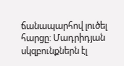ճանապարհով լուծել հարցը: Մադրիդյան սկզբունքներն էլ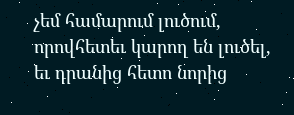չեմ համարում լուծում, որովհետեւ կարող են լուծել, եւ դրանից հետո նորից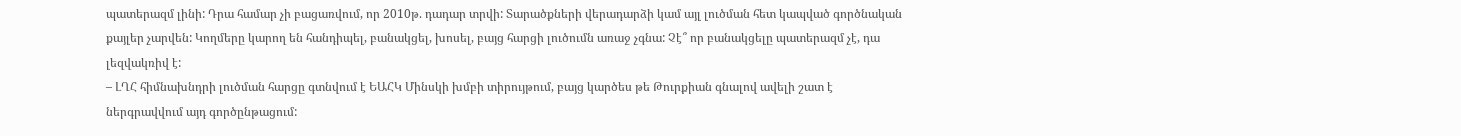պատերազմ լինի: Դրա համար չի բացառվում, որ 2010թ. դադար տրվի: Տարածքների վերադարձի կամ այլ լուծման հետ կապված գործնական քայլեր չարվեն: Կողմերը կարող են հանդիպել, բանակցել, խոսել, բայց հարցի լուծումն առաջ չգնա: Չէ՞ որ բանակցելը պատերազմ չէ, դա լեզվակռիվ է:
– ԼՂՀ հիմնախնդրի լուծման հարցը գտնվում է ԵԱՀԿ Մինսկի խմբի տիրույթում, բայց կարծես թե Թուրքիան գնալով ավելի շատ է ներգրավվում այդ գործընթացում: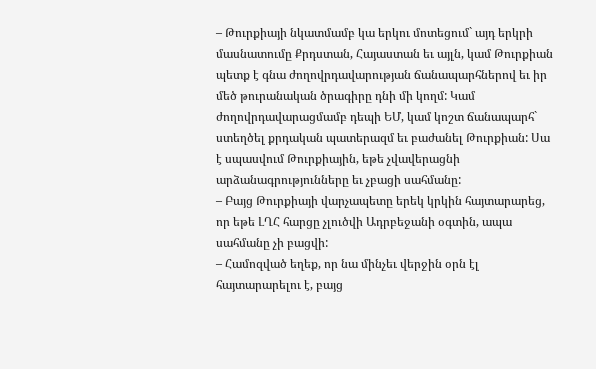– Թուրքիայի նկատմամբ կա երկու մոտեցում` այդ երկրի մասնատումը Քրդստան, Հայաստան եւ այլն, կամ Թուրքիան պետք է գնա ժողովրդավարության ճանապարհներով եւ իր մեծ թուրանական ծրագիրը դնի մի կողմ: Կամ ժողովրդավարացմամբ դեպի ԵՄ, կամ կոշտ ճանապարհ` ստեղծել քրդական պատերազմ եւ բաժանել Թուրքիան: Սա է սպասվում Թուրքիային, եթե չվավերացնի արձանագրությունները եւ չբացի սահմանը:
– Բայց Թուրքիայի վարչապետը երեկ կրկին հայտարարեց, որ եթե ԼՂՀ հարցը չլուծվի Ադրբեջանի օգտին, ապա սահմանը չի բացվի:
– Համոզված եղեք, որ նա մինչեւ վերջին օրն էլ հայտարարելու է, բայց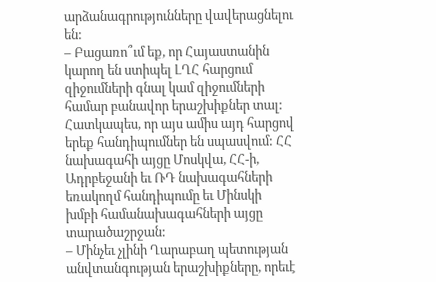արձանագրությունները վավերացնելու են:
– Բացառո՞ւմ եք, որ Հայաստանին կարող են ստիպել ԼՂՀ հարցում զիջումների գնալ կամ զիջումների համար բանավոր երաշխիքներ տալ: Հատկապես, որ այս ամիս այդ հարցով երեք հանդիպումներ են սպասվում: ՀՀ նախագահի այցը Մոսկվա, ՀՀ-ի, Ադրբեջանի եւ ՌԴ նախագահների եռակողմ հանդիպումը եւ Մինսկի խմբի համանախագահների այցը տարածաշրջան:
– Մինչեւ չլինի Ղարաբաղ պետության անվտանգության երաշխիքները, որեւէ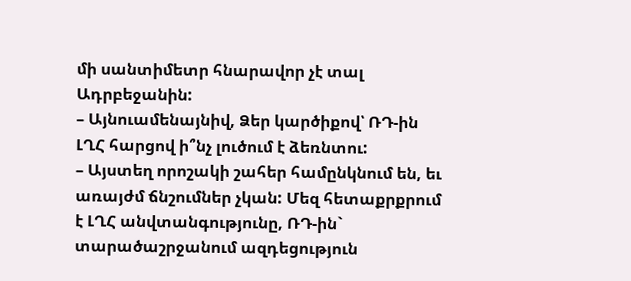մի սանտիմետր հնարավոր չէ տալ Ադրբեջանին:
– Այնուամենայնիվ, Ձեր կարծիքով՝ ՌԴ-ին ԼՂՀ հարցով ի՞նչ լուծում է ձեռնտու:
– Այստեղ որոշակի շահեր համընկնում են, եւ առայժմ ճնշումներ չկան: Մեզ հետաքրքրում է ԼՂՀ անվտանգությունը, ՌԴ-ին` տարածաշրջանում ազդեցություն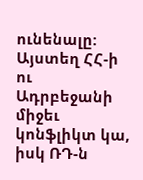ունենալը: Այստեղ ՀՀ-ի ու Ադրբեջանի միջեւ կոնֆլիկտ կա, իսկ ՌԴ-ն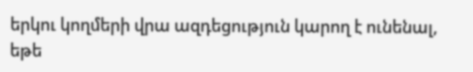երկու կողմերի վրա ազդեցություն կարող է ունենալ, եթե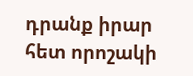դրանք իրար հետ որոշակի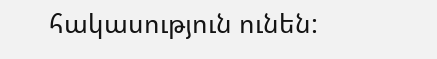հակասություն ունեն: